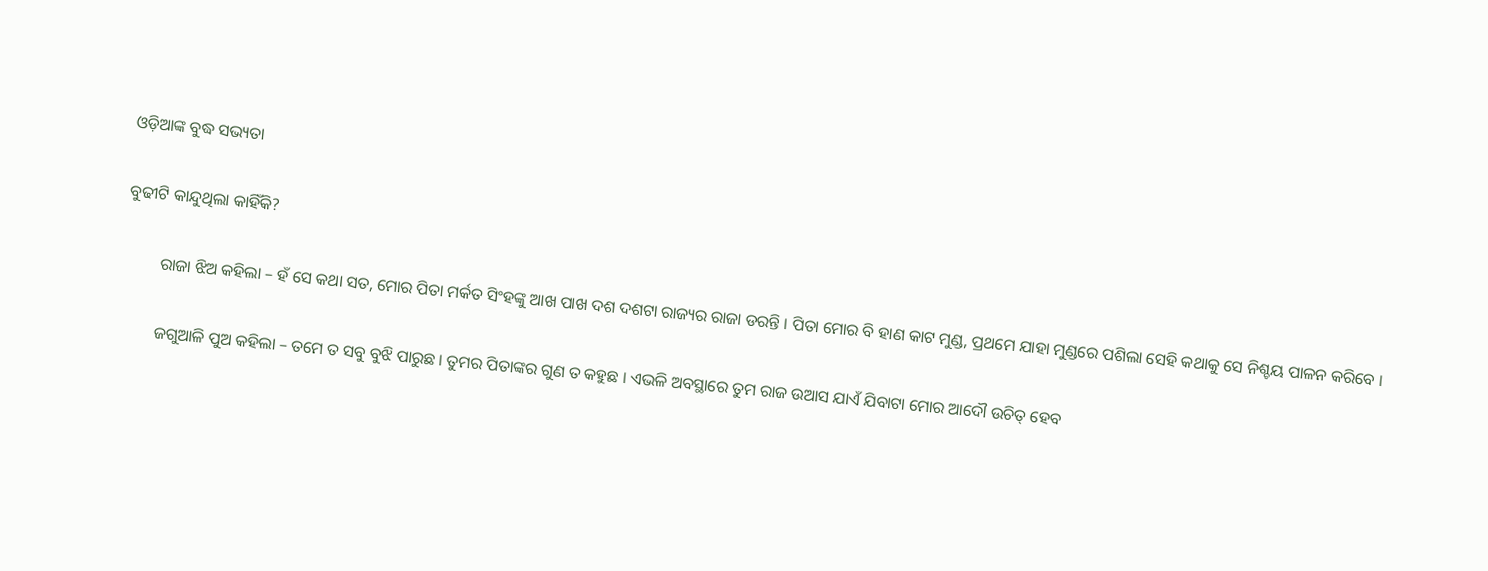ଓଡ଼ିଆଙ୍କ ବୁଦ୍ଧ ସଭ୍ୟତା

ବୁଢୀଟି କାନ୍ଦୁଥିଲା କାହିଁକି?

         ରାଜା ଝିଅ କହିଲା – ହଁ ସେ କଥା ସତ, ମୋର ପିତା ମର୍କତ ସିଂହଙ୍କୁ ଆଖ ପାଖ ଦଶ ଦଶଟା ରାଜ୍ୟର ରାଜା ଡରନ୍ତି । ପିତା ମୋର ବି ହାଣ କାଟ ମୁଣ୍ଡ, ପ୍ରଥମେ ଯାହା ମୁଣ୍ଡରେ ପଶିଲା ସେହି କଥାକୁ ସେ ନିଶ୍ଚୟ ପାଳନ କରିବେ ।

         ଜଗୁଆଳି ପୁଅ କହିଲା – ତମେ ତ ସବୁ ବୁଝି ପାରୁଛ । ତୁମର ପିତାଙ୍କର ଗୁଣ ତ କହୁଛ । ଏଭଳି ଅବସ୍ଥାରେ ତୁମ ରାଜ ଉଆସ ଯାଏଁ ଯିବାଟା ମୋର ଆଦୌ ଉଚିତ୍ ହେବ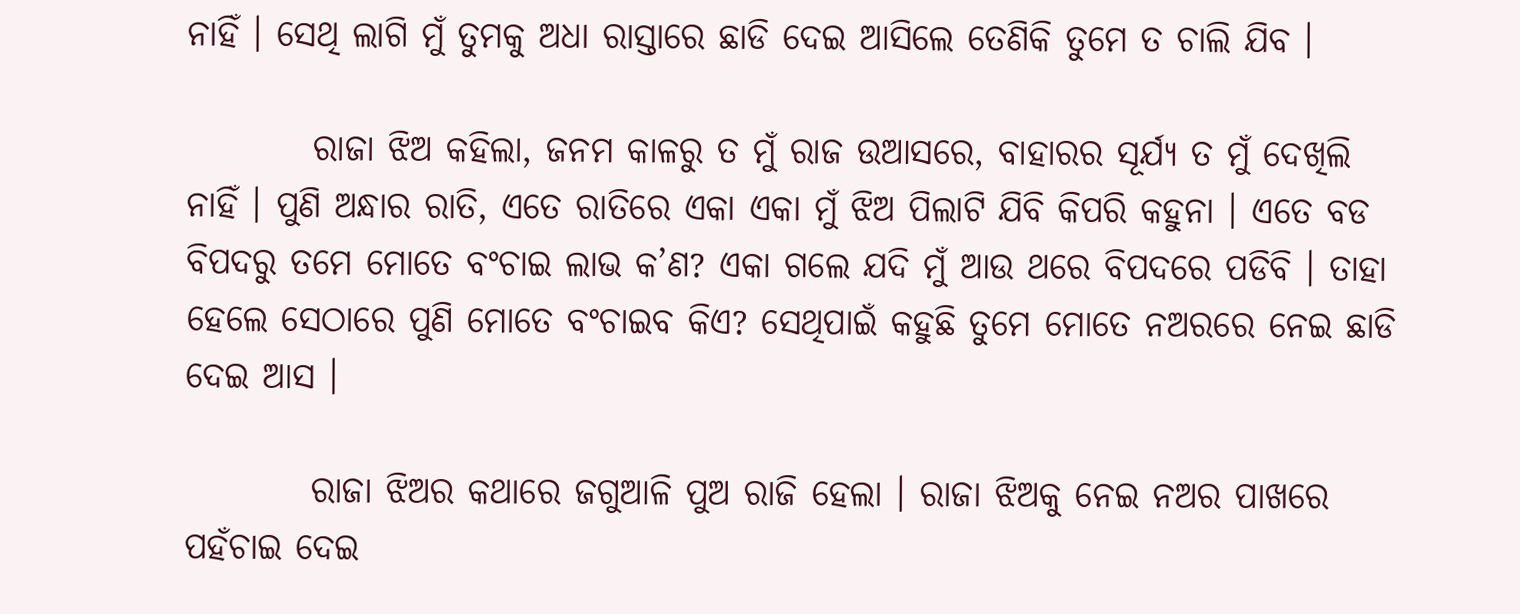ନାହିଁ । ସେଥି ଲାଗି ମୁଁ ତୁମକୁ ଅଧା ରାସ୍ତାରେ ଛାଡି ଦେଇ ଆସିଲେ ତେଣିକି ତୁମେ ତ ଚାଲି ଯିବ ।

         ରାଜା ଝିଅ କହିଲା, ଜନମ କାଳରୁ ତ ମୁଁ ରାଜ ଉଆସରେ, ବାହାରର ସୂର୍ଯ୍ୟ ତ ମୁଁ ଦେଖିଲି ନାହିଁ । ପୁଣି ଅନ୍ଧାର ରାତି, ଏତେ ରାତିରେ ଏକା ଏକା ମୁଁ ଝିଅ ପିଲାଟି ଯିବି କିପରି କହୁନା । ଏତେ ବଡ ବିପଦରୁ ତମେ ମୋତେ ବଂଚାଇ ଲାଭ କ’ଣ? ଏକା ଗଲେ ଯଦି ମୁଁ ଆଉ ଥରେ ବିପଦରେ ପଡିବି । ତାହା ହେଲେ ସେଠାରେ ପୁଣି ମୋତେ ବଂଚାଇବ କିଏ? ସେଥିପାଇଁ କହୁଛି ତୁମେ ମୋତେ ନଅରରେ ନେଇ ଛାଡି ଦେଇ ଆସ ।

         ରାଜା ଝିଅର କଥାରେ ଜଗୁଆଳି ପୁଅ ରାଜି ହେଲା । ରାଜା ଝିଅକୁ ନେଇ ନଅର ପାଖରେ ପହଁଚାଇ ଦେଇ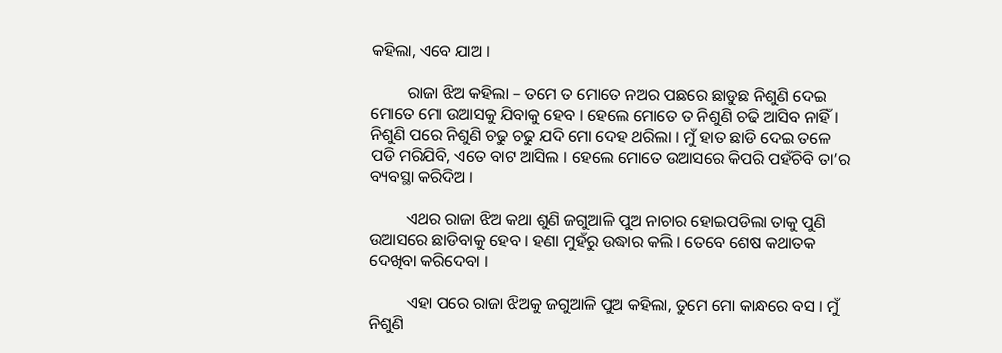କହିଲା, ଏବେ ଯାଅ ।

         ରାଜା ଝିଅ କହିଲା – ତମେ ତ ମୋତେ ନଅର ପଛରେ ଛାଡୁଛ ନିଶୁଣି ଦେଇ ମୋତେ ମୋ ଉଆସକୁ ଯିବାକୁ ହେବ । ହେଲେ ମୋତେ ତ ନିଶୁଣି ଚଢି ଆସିବ ନାହିଁ । ନିଶୁଣି ପରେ ନିଶୁଣି ଚଢୁ ଚଢୁ ଯଦି ମୋ ଦେହ ଥରିଲା । ମୁଁ ହାତ ଛାଡି ଦେଇ ତଳେ ପଡି ମରିଯିବି, ଏତେ ବାଟ ଆସିଲ । ହେଲେ ମୋତେ ଉଆସରେ କିପରି ପହଁଚିବି ତା’ର ବ୍ୟବସ୍ଥା କରିଦିଅ ।

         ଏଥର ରାଜା ଝିଅ କଥା ଶୁଣି ଜଗୁଆଳି ପୁଅ ନାଚାର ହୋଇପଡିଲା ତାକୁ ପୁଣି ଉଆସରେ ଛାଡିବାକୁ ହେବ । ହଣା ମୁହଁରୁ ଉଦ୍ଧାର କଲି । ତେବେ ଶେଷ କଥାତକ ଦେଖିବା କରିଦେବା ।

         ଏହା ପରେ ରାଜା ଝିଅକୁ ଜଗୁଆଳି ପୁଅ କହିଲା, ତୁମେ ମୋ କାନ୍ଧରେ ବସ । ମୁଁ ନିଶୁଣି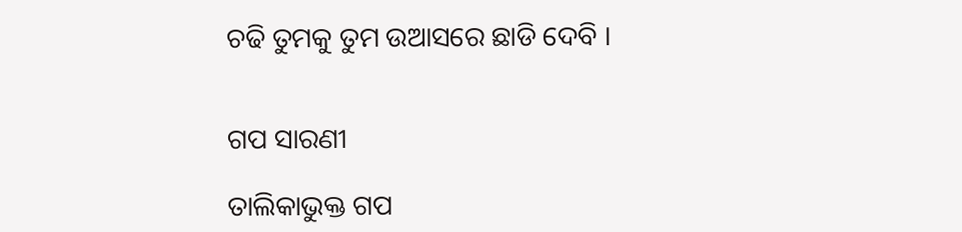ଚଢି ତୁମକୁ ତୁମ ଉଆସରେ ଛାଡି ଦେବି ।


ଗପ ସାରଣୀ

ତାଲିକାଭୁକ୍ତ ଗପ